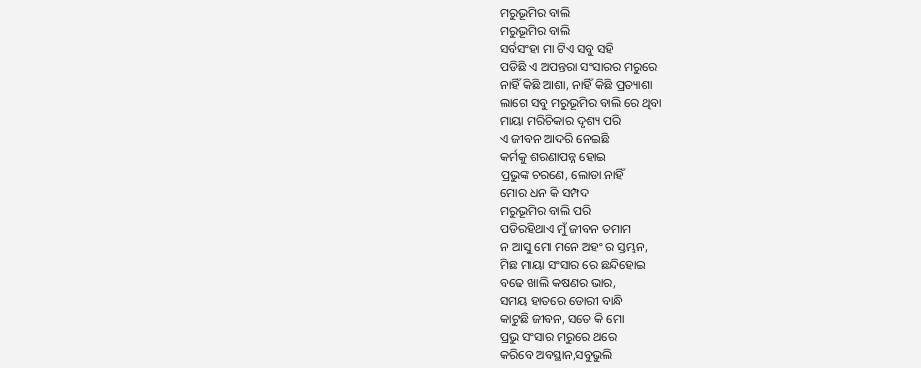ମରୁଭୂମିର ବାଲି
ମରୁଭୂମିର ବାଲି
ସର୍ବସଂହା ମା ଟିଏ ସବୁ ସହି
ପଡିଛି ଏ ଅପନ୍ତରା ସଂସାରର ମରୁରେ
ନାହିଁ କିଛି ଆଶା, ନାହିଁ କିଛି ପ୍ରତ୍ୟାଶା
ଲାଗେ ସବୁ ମରୁଭୂମିର ବାଲି ରେ ଥିବା
ମାୟା ମରିଚିକାର ଦୃଶ୍ୟ ପରି
ଏ ଜୀବନ ଆଦରି ନେଇଛି
କର୍ମକୁ ଶରଣାପନ୍ନ ହୋଇ
ପ୍ରଭୁଙ୍କ ଚରଣେ, ଲୋଡା ନାହିଁ
ମୋର ଧନ କି ସମ୍ପଦ
ମରୁଭୂମିର ବାଲି ପରି
ପଡିରହିଥାଏ ମୁଁ ଜୀବନ ତମାମ
ନ ଆସୁ ମୋ ମନେ ଅହଂ ର ସ୍ତମ୍ଭନ,
ମିଛ ମାୟା ସଂସାର ରେ ଛନ୍ଦିହୋଇ
ବଢେ ଖାଲି କଷଣର ଭାର,
ସମୟ ହାତରେ ଡୋରୀ ବାନ୍ଧି
କାଟୁଛି ଜୀବନ, ସତେ କି ମୋ
ପ୍ରଭୁ ସଂସାର ମରୁରେ ଥରେ
କରିବେ ଅବସ୍ଥାନ,ସବୁଭୁଲି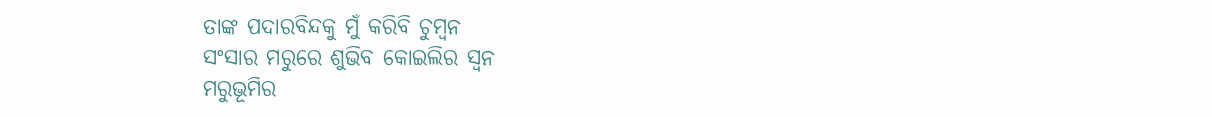ତାଙ୍କ ପଦାରବିନ୍ଦକୁ ମୁଁ କରିବି ଚୁମ୍ବନ
ସଂସାର ମରୁରେ ଶୁଭିବ କୋଇଲିର ସ୍ବନ
ମରୁଭୂମିର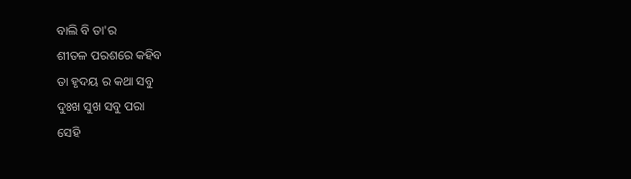ବାଲି ବି ତା'ର
ଶୀତଳ ପରଶରେ କହିବ
ତା ହୃଦୟ ର କଥା ସବୁ
ଦୁଃଖ ସୁଖ ସବୁ ପରା
ସେହି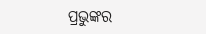ପ୍ରଭୁଙ୍କର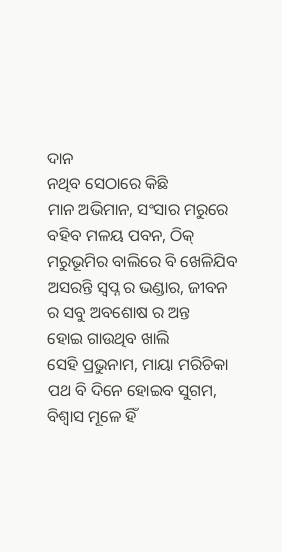ଦାନ
ନଥିବ ସେଠାରେ କିଛି
ମାନ ଅଭିମାନ, ସଂସାର ମରୁରେ
ବହିବ ମଳୟ ପବନ, ଠିକ୍
ମରୁଭୂମିର ବାଲିରେ ବି ଖେଳିଯିବ
ଅସରନ୍ତି ସ୍ବପ୍ନ ର ଭଣ୍ଡାର, ଜୀବନ
ର ସବୁ ଅବଶୋଷ ର ଅନ୍ତ
ହୋଇ ଗାଉଥିବ ଖାଲି
ସେହି ପ୍ରଭୁନାମ, ମାୟା ମରିଚିକା
ପଥ ବି ଦିନେ ହୋଇବ ସୁଗମ,
ବିଶ୍ଵାସ ମୂଳେ ହିଁ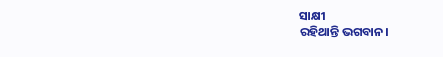ସାକ୍ଷୀ
ରହିଥାନ୍ତି ଭଗବାନ।